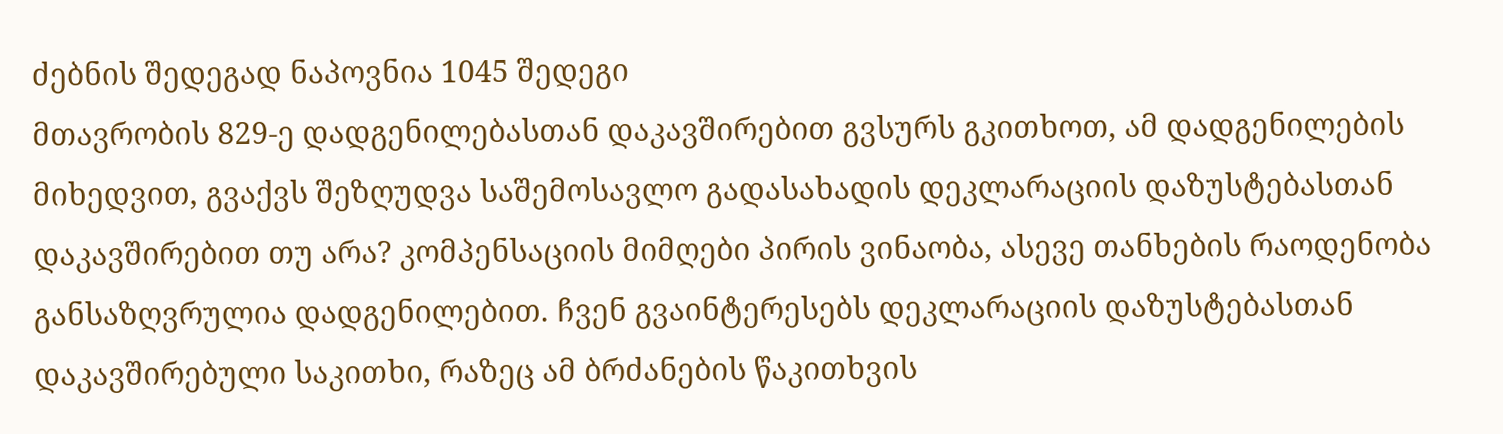ძებნის შედეგად ნაპოვნია 1045 შედეგი
მთავრობის 829-ე დადგენილებასთან დაკავშირებით გვსურს გკითხოთ, ამ დადგენილების მიხედვით, გვაქვს შეზღუდვა საშემოსავლო გადასახადის დეკლარაციის დაზუსტებასთან დაკავშირებით თუ არა? კომპენსაციის მიმღები პირის ვინაობა, ასევე თანხების რაოდენობა განსაზღვრულია დადგენილებით. ჩვენ გვაინტერესებს დეკლარაციის დაზუსტებასთან დაკავშირებული საკითხი, რაზეც ამ ბრძანების წაკითხვის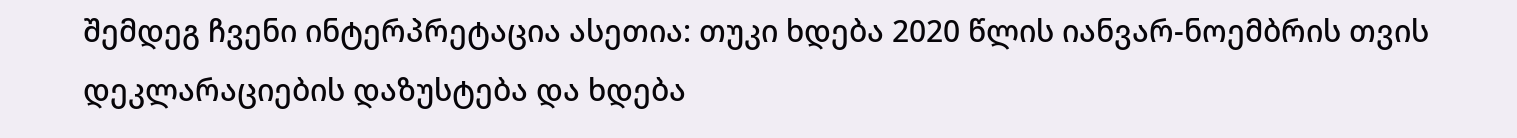შემდეგ ჩვენი ინტერპრეტაცია ასეთია: თუკი ხდება 2020 წლის იანვარ-ნოემბრის თვის დეკლარაციების დაზუსტება და ხდება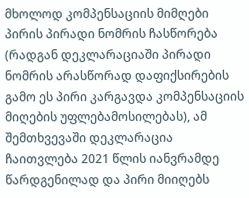მხოლოდ კომპენსაციის მიმღები პირის პირადი ნომრის ჩასწორება (რადგან დეკლარაციაში პირადი ნომრის არასწორად დაფიქსირების გამო ეს პირი კარგავდა კომპენსაციის მიღების უფლებამოსილებას), ამ შემთხვევაში დეკლარაცია ჩაითვლება 2021 წლის იანვრამდე წარდგენილად და პირი მიიღებს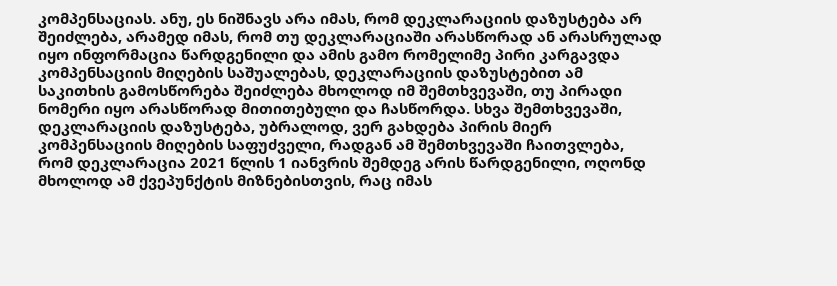კომპენსაციას. ანუ, ეს ნიშნავს არა იმას, რომ დეკლარაციის დაზუსტება არ შეიძლება, არამედ იმას, რომ თუ დეკლარაციაში არასწორად ან არასრულად იყო ინფორმაცია წარდგენილი და ამის გამო რომელიმე პირი კარგავდა კომპენსაციის მიღების საშუალებას, დეკლარაციის დაზუსტებით ამ საკითხის გამოსწორება შეიძლება მხოლოდ იმ შემთხვევაში, თუ პირადი ნომერი იყო არასწორად მითითებული და ჩასწორდა. სხვა შემთხვევაში, დეკლარაციის დაზუსტება, უბრალოდ, ვერ გახდება პირის მიერ კომპენსაციის მიღების საფუძველი, რადგან ამ შემთხვევაში ჩაითვლება, რომ დეკლარაცია 2021 წლის 1 იანვრის შემდეგ არის წარდგენილი, ოღონდ მხოლოდ ამ ქვეპუნქტის მიზნებისთვის, რაც იმას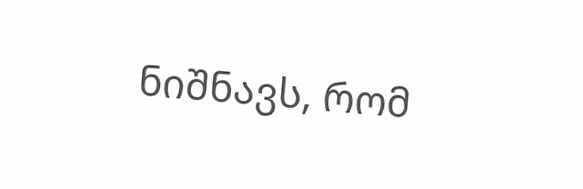ნიშნავს, რომ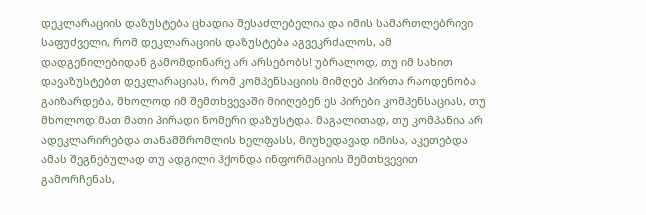დეკლარაციის დაზუსტება ცხადია შესაძლებელია და იმის სამართლებრივი საფუძველი, რომ დეკლარაციის დაზუსტება აგვეკრძალოს, ამ დადგენილებიდან გამომდინარე არ არსებობს! უბრალოდ, თუ იმ სახით დავაზუსტებთ დეკლარაციას, რომ კომპენსაციის მიმღებ პირთა რაოდენობა გაიზარდება, მხოლოდ იმ შემთხვევაში მიიღებენ ეს პირები კომპენსაციას, თუ მხოლოდ მათ მათი პირადი ნომერი დაზუსტდა. მაგალითად, თუ კომპანია არ ადეკლარირებდა თანამშრომლის ხელფასს, მიუხედავად იმისა, აკეთებდა ამას შეგნებულად თუ ადგილი ჰქონდა ინფორმაციის შემთხვევით გამორჩენას,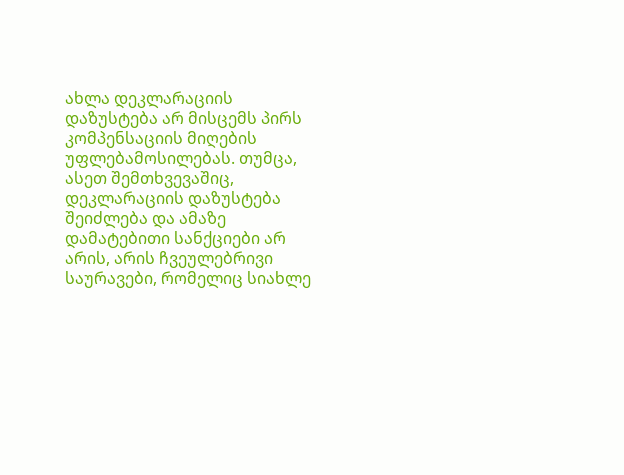ახლა დეკლარაციის დაზუსტება არ მისცემს პირს კომპენსაციის მიღების უფლებამოსილებას. თუმცა, ასეთ შემთხვევაშიც, დეკლარაციის დაზუსტება შეიძლება და ამაზე დამატებითი სანქციები არ არის, არის ჩვეულებრივი საურავები, რომელიც სიახლე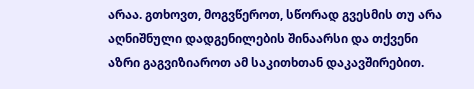არაა. გთხოვთ, მოგვწეროთ, სწორად გვესმის თუ არა აღნიშნული დადგენილების შინაარსი და თქვენი აზრი გაგვიზიაროთ ამ საკითხთან დაკავშირებით.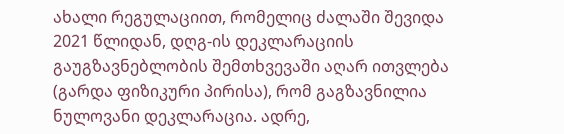ახალი რეგულაციით, რომელიც ძალაში შევიდა 2021 წლიდან, დღგ-ის დეკლარაციის გაუგზავნებლობის შემთხვევაში აღარ ითვლება (გარდა ფიზიკური პირისა), რომ გაგზავნილია ნულოვანი დეკლარაცია. ადრე,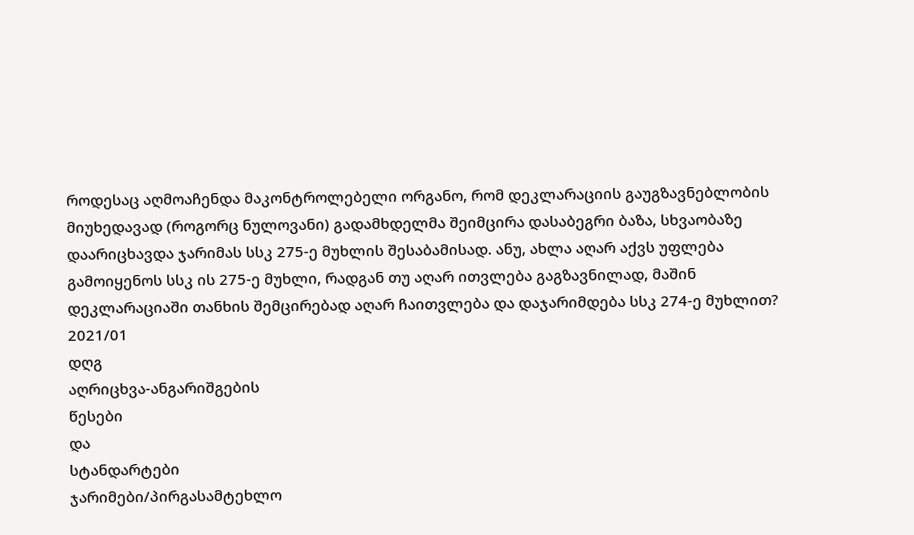როდესაც აღმოაჩენდა მაკონტროლებელი ორგანო, რომ დეკლარაციის გაუგზავნებლობის მიუხედავად (როგორც ნულოვანი) გადამხდელმა შეიმცირა დასაბეგრი ბაზა, სხვაობაზე დაარიცხავდა ჯარიმას სსკ 275-ე მუხლის შესაბამისად. ანუ, ახლა აღარ აქვს უფლება გამოიყენოს სსკ ის 275-ე მუხლი, რადგან თუ აღარ ითვლება გაგზავნილად, მაშინ დეკლარაციაში თანხის შემცირებად აღარ ჩაითვლება და დაჯარიმდება სსკ 274-ე მუხლით?
2021/01
დღგ
აღრიცხვა-ანგარიშგების
წესები
და
სტანდარტები
ჯარიმები/პირგასამტეხლო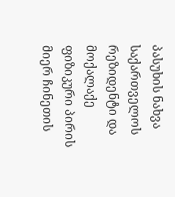პასუხის ნახვა
საქართველოს რეზიდენტი და მოქალაქე ფიზიკური პირის მიერ ჩინეთის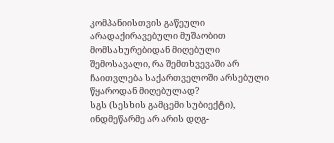კომპანიისთვის გაწეული არადაქირავებული მუშაობით მომსახურებიდან მიღებული შემოსავალი, რა შემთხვევაში არ ჩაითვლება საქართველოში არსებული წყაროდან მიღებულად?
სგს (სესხის გამცემი სუბიექტი), ინდმეწარმე არ არის დღგ-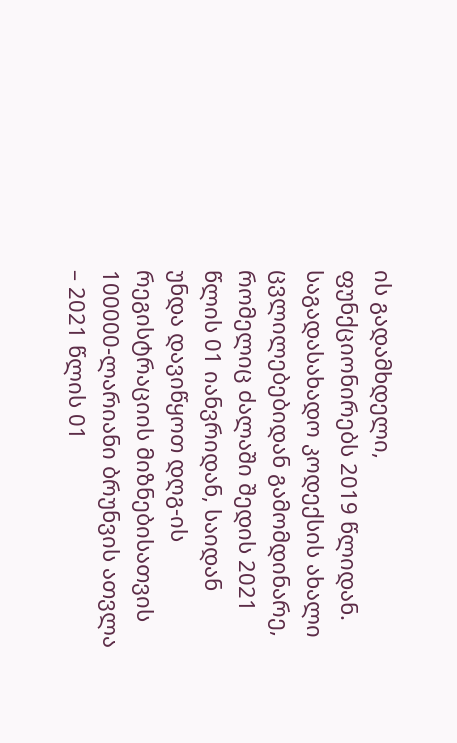ის გადამხდელი, ფუნქციონირებს 2019 წლიდან. საგადასახადო კოდექსის ახალი ცვლილებებიდან გამომდინარე, რომელიც ძალაში შედის 2021 წლის 01 იანვრიდან, საიდან უნდა დავიწყოთ დღგ-ის რეგისტრაციის მიზნებისათვის 100000-ლარიანი ბრუნვის ათვლა – 2021 წლის 01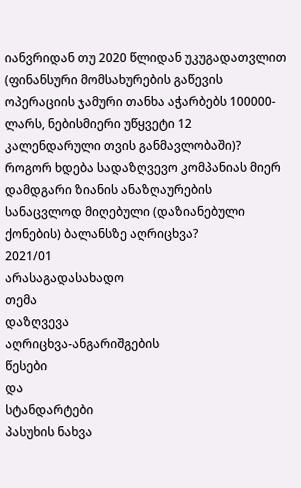იანვრიდან თუ 2020 წლიდან უკუგადათვლით (ფინანსური მომსახურების გაწევის ოპერაციის ჯამური თანხა აჭარბებს 100000-ლარს, ნებისმიერი უწყვეტი 12 კალენდარული თვის განმავლობაში)?
როგორ ხდება სადაზღვევო კომპანიას მიერ დამდგარი ზიანის ანაზღაურების სანაცვლოდ მიღებული (დაზიანებული ქონების) ბალანსზე აღრიცხვა?
2021/01
არასაგადასახადო
თემა
დაზღვევა
აღრიცხვა-ანგარიშგების
წესები
და
სტანდარტები
პასუხის ნახვა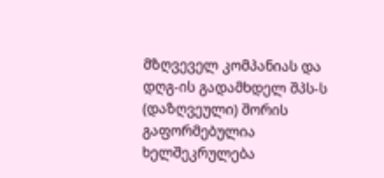მზღვეველ კომპანიას და დღგ-ის გადამხდელ შპს-ს (დაზღვეული) შორის გაფორმებულია ხელშეკრულება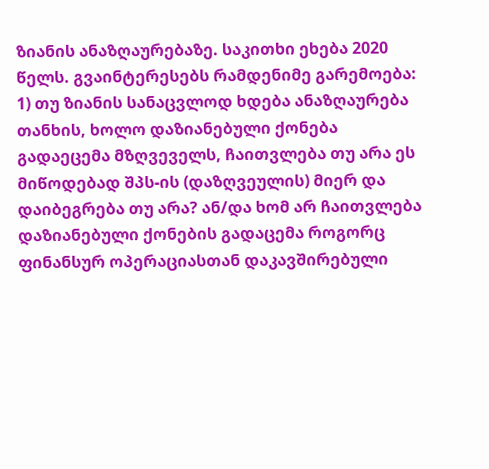ზიანის ანაზღაურებაზე. საკითხი ეხება 2020 წელს. გვაინტერესებს რამდენიმე გარემოება: 1) თუ ზიანის სანაცვლოდ ხდება ანაზღაურება თანხის, ხოლო დაზიანებული ქონება გადაეცემა მზღვეველს, ჩაითვლება თუ არა ეს მიწოდებად შპს-ის (დაზღვეულის) მიერ და დაიბეგრება თუ არა? ან/და ხომ არ ჩაითვლება დაზიანებული ქონების გადაცემა როგორც ფინანსურ ოპერაციასთან დაკავშირებული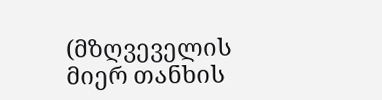(მზღვეველის მიერ თანხის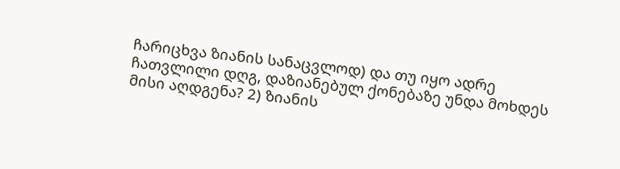ჩარიცხვა ზიანის სანაცვლოდ) და თუ იყო ადრე ჩათვლილი დღგ, დაზიანებულ ქონებაზე უნდა მოხდეს მისი აღდგენა? 2) ზიანის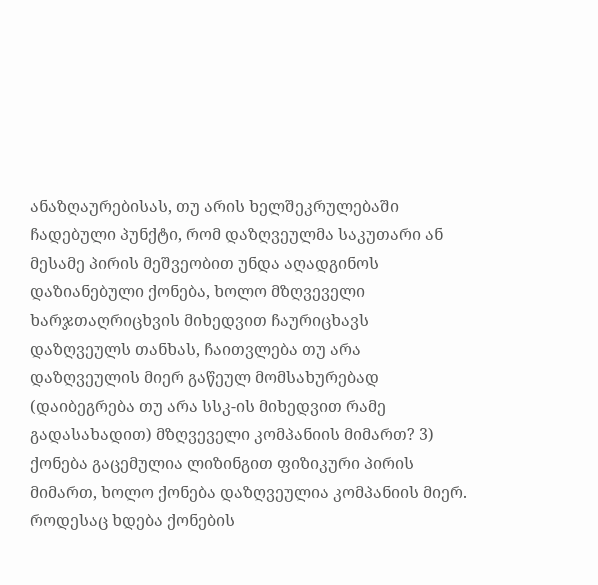ანაზღაურებისას, თუ არის ხელშეკრულებაში ჩადებული პუნქტი, რომ დაზღვეულმა საკუთარი ან მესამე პირის მეშვეობით უნდა აღადგინოს დაზიანებული ქონება, ხოლო მზღვეველი ხარჯთაღრიცხვის მიხედვით ჩაურიცხავს დაზღვეულს თანხას, ჩაითვლება თუ არა დაზღვეულის მიერ გაწეულ მომსახურებად (დაიბეგრება თუ არა სსკ-ის მიხედვით რამე გადასახადით) მზღვეველი კომპანიის მიმართ? 3) ქონება გაცემულია ლიზინგით ფიზიკური პირის მიმართ, ხოლო ქონება დაზღვეულია კომპანიის მიერ. როდესაც ხდება ქონების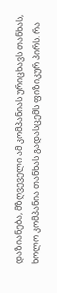დაზიანება, მზღვეველი ამ კომპანიას ურიცხავს თანხას, ხოლო კომპანია თანხას გადასცემს ფიზიკურ პირს. რა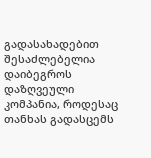გადასახადებით შესაძლებელია დაიბეგროს დაზღვეული კომპანია, როდესაც თანხას გადასცემს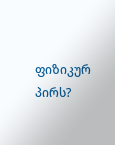ფიზიკურ პირს?